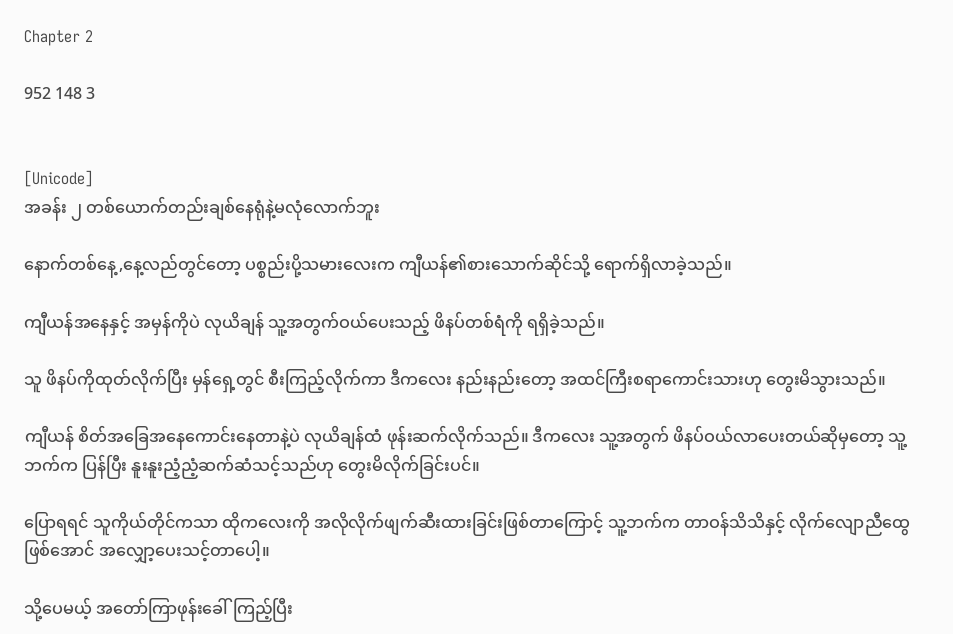Chapter 2

952 148 3


[Unicode]
အခန်း ၂ တစ်ယောက်တည်းချစ်နေရုံနဲ့မလုံလောက်ဘူး

နောက်တစ်နေ့,နေ့လည်တွင်တော့ ပစ္စည်းပို့သမားလေးက ကျီယန်၏စားသောက်ဆိုင်သို့ ရောက်ရှိလာခဲ့သည်။

ကျီယန်အနေနှင့် အမှန်ကိုပဲ လုယိချန် သူ့အတွက်ဝယ်ပေးသည့် ဖိနပ်တစ်ရံကို ရရှိခဲ့သည်။

သူ ဖိနပ်ကိုထုတ်လိုက်ပြီး မှန်ရှေ့တွင် စီးကြည့်လိုက်ကာ ဒီကလေး နည်းနည်းတော့ အထင်ကြီးစရာကောင်းသားဟု တွေးမိသွားသည်။

ကျီယန် စိတ်အခြေအနေကောင်းနေတာနဲ့ပဲ လုယိချန်ထံ ဖုန်းဆက်လိုက်သည်။ ဒီကလေး သူ့အတွက် ဖိနပ်ဝယ်လာပေးတယ်ဆိုမှတော့ သူ့ဘက်က ပြန်ပြီး နူးနူးညံ့ညံ့ဆက်ဆံသင့်သည်ဟု တွေးမိလိုက်ခြင်းပင်။

ပြောရရင် သူကိုယ်တိုင်ကသာ ထိုကလေးကို အလိုလိုက်ဖျက်ဆီးထားခြင်းဖြစ်တာကြောင့် သူ့ဘက်က တာဝန်သိသိနှင့် လိုက်လျောညီထွေဖြစ်အောင် အလျှော့ပေးသင့်တာပေါ့။

သို့ပေမယ့် အတော်ကြာဖုန်းခေါ်ကြည့်ပြီး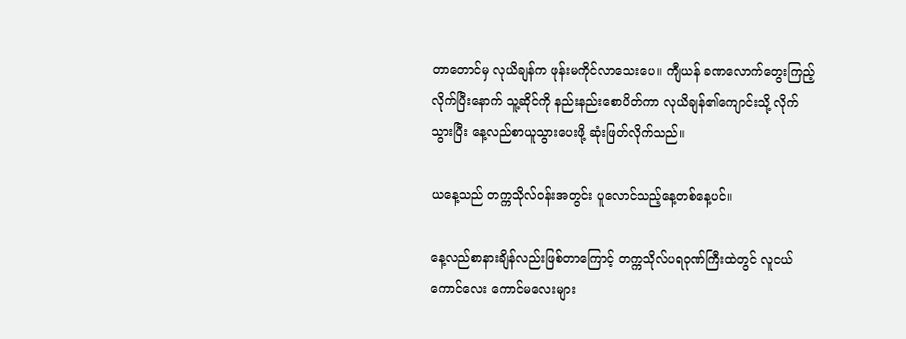တာတောင်မှ လုယိချန်က ဖုန်းမကိုင်လာသေးပေ။ ကျီယန် ခဏလောက်တွေးကြည့်လိုက်ပြီးနောက် သူ့ဆိုင်ကို နည်းနည်းစောပိတ်ကာ လုယိချန်၏ကျောင်းသို့ လိုက်သွားပြီး နေ့လည်စာယူသွားပေးဖို့ ဆုံးဖြတ်လိုက်သည်။

ယနေ့သည် တက္ကသိုလ်ဝန်းအတွင်း ပူလောင်သည့်နေ့တစ်နေ့ပင်။

နေ့လည်စာနားချိန်လည်းဖြစ်တာကြောင့် တက္ကသိုလ်ပရဝုဏ်ကြီးထဲတွင် လူငယ်ကောင်လေး ကောင်မလေးများ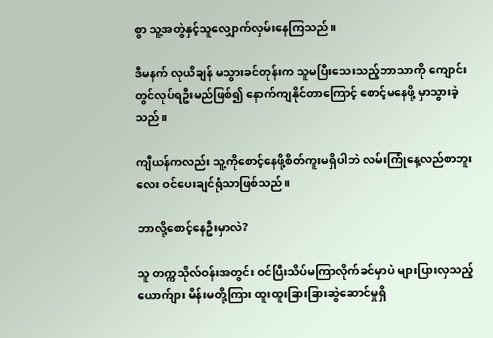စွာ သူ့အတွဲနှင့်သူလျှောက်လှမ်းနေကြသည်။

ဒီမနက် လုယိချန် မသွားခင်တုန်းက သူမပြီးသေးသည့်ဘာသာကို ကျောင်းတွင်လုပ်ရဦးမည်ဖြစ်၍ နောက်ကျနိုင်တာကြောင့် စောင့်မနေဖို့ မှာသွားခဲ့သည်။

ကျီယန်ကလည်း သူ့ကိုစောင့်နေဖို့စိတ်ကူးမရှိပါဘဲ လမ်းကြုံနေ့လည်စာဘူးလေး ဝင်ပေးချင်ရုံသာဖြစ်သည်။

ဘာလို့စောင့်နေဦးမှာလဲ?

သူ တက္ကသိုလ်ဝန်းအတွင်း ဝင်ပြီးသိပ်မကြာလိုက်ခင်မှာပဲ များပြားလှသည့် ယောက်ျား မိန်းမတို့ကြား ထူးထူးခြားခြားဆွဲဆောင်မှုရှိ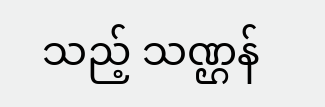သည့် သဏ္ဌန်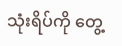သုံးရိပ်ကို တွေ့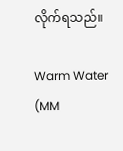လိုက်ရသည်။

Warm Water (MM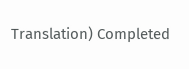Translation) Completed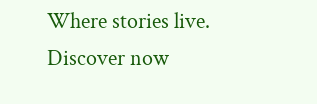Where stories live. Discover now